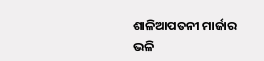ଶାଳିଆପତନୀ ମାର୍ଜାର ଭଳି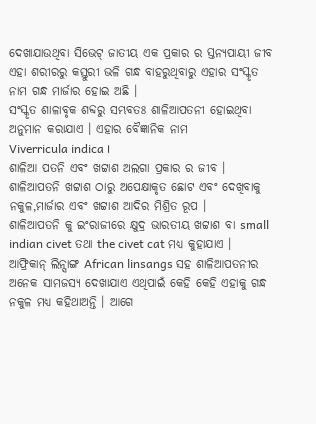ଦେଖାଯାଉଥିବା ସିଭେଟ୍ ଜାତୀୟ ଏକ ପ୍ରକାର ର ସ୍ତନ୍ୟପାୟୀ ଜୀବ
ଏହା ଶରୀରରୁ କସ୍ତୁରୀ ଭଳି ଗନ୍ଧ ବାହରୁଥିବାରୁ ଏହାର ସଂସ୍କୃତ ନାମ ଗନ୍ଧ ମାର୍ଜାର ହୋଇ ଅଛି ।
ସଂସ୍କୃତ ଶାଳାବୃକ ଶବ୍ଦରୁ ସମ୍ଭବତଃ ଶାଳିଆପତନୀ ହୋଇଥିବା ଅନୁମାନ କରାଯାଏ । ଏହାର ବୈଜ୍ଞାନିକ ନାମ
Viverricula indica ।
ଶାଳିଆ ପତନି ଏବଂ ଖଟ୍ଟାଶ ଅଲଗା ପ୍ରକାର ର ଜୀବ ।
ଶାଳିଆପତନି ଖଟ୍ଟାଶ ଠାରୁ ଅପେକ୍ଷାକୃତ ଛୋଟ ଏବଂ ଦେଖିବାକୁ ନକୁଳ,ମାର୍ଜାର ଏବଂ ଖଟ୍ଟାଶ ଆଦିର ମିଶ୍ରିତ ରୂପ ।
ଶାଳିଆପତନି କୁ ଇଂରାଜୀରେ କ୍ଷୁଦ୍ର ଭାରତୀୟ ଖଟ୍ଟାଶ ବା small indian civet ତଥା the civet cat ମଧ୍ଯ କୁହାଯାଏ ।
ଆଫ୍ରିକାନ୍ ଲିନ୍ସାଙ୍ଗ African linsangs ସହ ଶାଳିଆପତନୀର ଅନେକ ସାମଜସ୍ଯ ଦେଖାଯାଏ ଏଥିପାଇଁ କେହି କେହି ଏହାକୁ ଗନ୍ଧ ନକୁଳ ମଧ୍ଯ କହିଥାଅନ୍ତି । ଆଗେ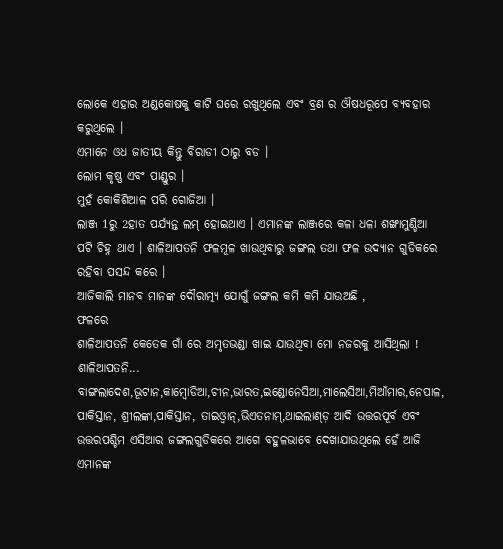ଲୋକେ ଏହାର ଅଣ୍ଡକୋଷକୁ କାଟି ଘରେ ରଖୁଥିଲେ ଏବଂ ବ୍ରଣ ର ଔଷଧରୂପେ ବ୍ଯବହାର କରୁଥିଲେ ।
ଏମାନେ ଓଧ ଜାତୀୟ କିନ୍ତୁ ବିରାଡୀ ଠାରୁ ବଡ ।
ଲୋମ କୃଷ୍ଣ ଏବଂ ପାଣ୍ଡୁର ।
ମୁହଁ କୋକିଶିଆଳ ପରି ଗୋଜିଆ ।
ଲାଞ୍ଜ 1ରୁ 2ହାତ ପର୍ଯ୍ୟନ୍ତ ଲମ୍ ହୋଇଥାଏ । ଏମାନଙ୍କ ଲାଞ୍ଜରେ କଳା ଧଳା ଶଙ୍ଖାମୁଣ୍ଡିଆ ପଟି ଚିହ୍ନ ଥାଏ । ଶାଳିଆପତନି ଫଳମୂଳ ଖାଉଥିବାରୁ ଜଙ୍ଗଲ ତଥା ଫଳ ଉଦ୍ଯାନ ଗୁଡିକରେ ରହିବା ପସନ୍ଦ କରେ ।
ଆଜିକାଲି ମାନବ ମାନଙ୍କ ଦୌରାତ୍ମ୍ୟ ଯୋଗୁଁ ଜଙ୍ଗଲ କମି କମି ଯାଉଅଛି ,
ଫଳରେ
ଶାଳିଆପତନି କେତେକ ଗାଁ ରେ ଅମୃତଭଣ୍ଡା ଖାଇ ଯାଉଥିବା ମୋ ନଜରକୁ ଆସିଥିଲା !
ଶାଳିଆପତନି... ବାଙ୍ଗଲାଦେଶ,ଭୂଟାନ,କାମ୍ବୋଡିଆ,ଚୀନ,ଭାରତ,ଇଣ୍ଡୋନେସିଆ,ମାଲେସିଆ,ମିଆଁମାର,ନେପାଳ, ପାକିସ୍ତାନ, ଶ୍ରୀଲଙ୍କା,ପାକିସ୍ତାନ, ତାଇଓ୍ବାନ୍,ଭିଏତନାମ୍,ଥାଇଲାଣ୍ଡ଼ ଆଦି ଉତ୍ତରପୂର୍ବ ଏବଂ ଉତ୍ତରପଶ୍ଚିମ ଏସିଆର ଜଙ୍ଗଲଗୁଡିକରେ ଆଗେ ବହୁଳଭାବେ ଦେଖାଯାଉଥିଲେ ହେଁ ଆଜି ଏମାନଙ୍କ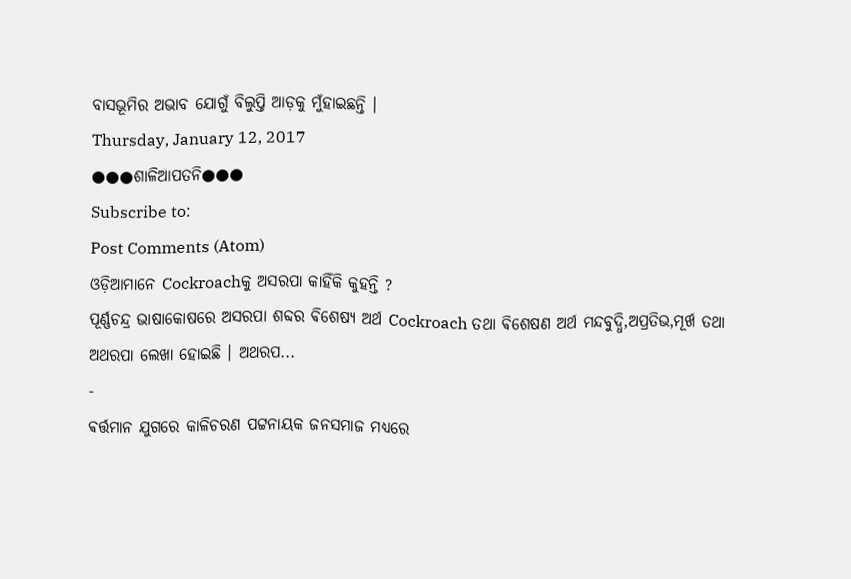ବାସଭୂମିର ଅଭାବ ଯୋଗୁଁ ବିଲୁପ୍ତି ଆଡ଼କୁ ମୁଁହାଇଛନ୍ତି ।
Thursday, January 12, 2017
●●●ଶାଳିଆପତନି●●●
Subscribe to:
Post Comments (Atom)
ଓଡ଼ିଆମାନେ Cockroachକୁ ଅସରପା କାହିଁକି କୁହନ୍ତି ?
ପୂର୍ଣ୍ଣଚନ୍ଦ୍ର ଭାଷାକୋଷରେ ଅସରପା ଶବ୍ଦର ଵିଶେଷ୍ୟ ଅର୍ଥ Cockroach ତଥା ଵିଶେଷଣ ଅର୍ଥ ମନ୍ଦବୁଦ୍ଧି,ଅପ୍ରତିଭ,ମୂର୍ଖ ତଥା ଅଥରପା ଲେଖା ହୋଇଛି । ଅଥରପ...
-
ଵର୍ତ୍ତମାନ ଯୁଗରେ କାଳିଚରଣ ପଟ୍ଟନାୟକ ଜନସମାଜ ମଧ୍ୟରେ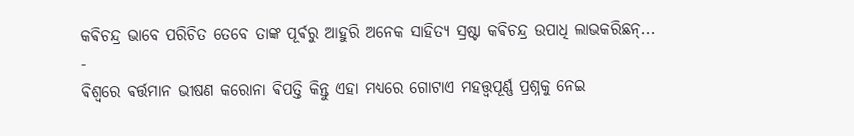କଵିଚନ୍ଦ୍ର ଭାବେ ପରିଚିତ ତେବେ ତାଙ୍କ ପୂର୍ଵରୁ ଆହୁରି ଅନେକ ସାହିତ୍ୟ ସ୍ରଷ୍ଟା କଵିଚନ୍ଦ୍ର ଉପାଧି ଲାଭକରିଛନ୍...
-
ଵିଶ୍ଵରେ ଵର୍ତ୍ତମାନ ଭୀଷଣ କରୋନା ଵିପତ୍ତି କିନ୍ତୁ ଏହା ମଧ୍ଯରେ ଗୋଟାଏ ମହତ୍ତ୍ୱପୂର୍ଣ୍ଣ ପ୍ରଶ୍ନକୁ ନେଇ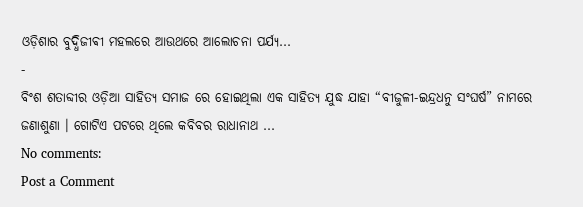ଓଡ଼ିଶାର ବୁଦ୍ଧିଜୀଵୀ ମହଲରେ ଆଉଥରେ ଆଲୋଚନା ପର୍ଯ୍ୟ...
-
ବିଂଶ ଶତାବ୍ଦୀର ଓଡ଼ିଆ ସାହିତ୍ୟ ସମାଜ ରେ ହୋଇଥିଲା ଏକ ସାହିତ୍ୟ ଯୁଦ୍ଧ ଯାହା “ବୀଜୁଳୀ-ଇନ୍ଦ୍ରଧନୁ ସଂଘର୍ଷ” ନାମରେ ଜଣାଶୁଣା । ଗୋଟିଏ ପଟରେ ଥିଲେ କବିବର ରାଧାନାଥ ...
No comments:
Post a Comment